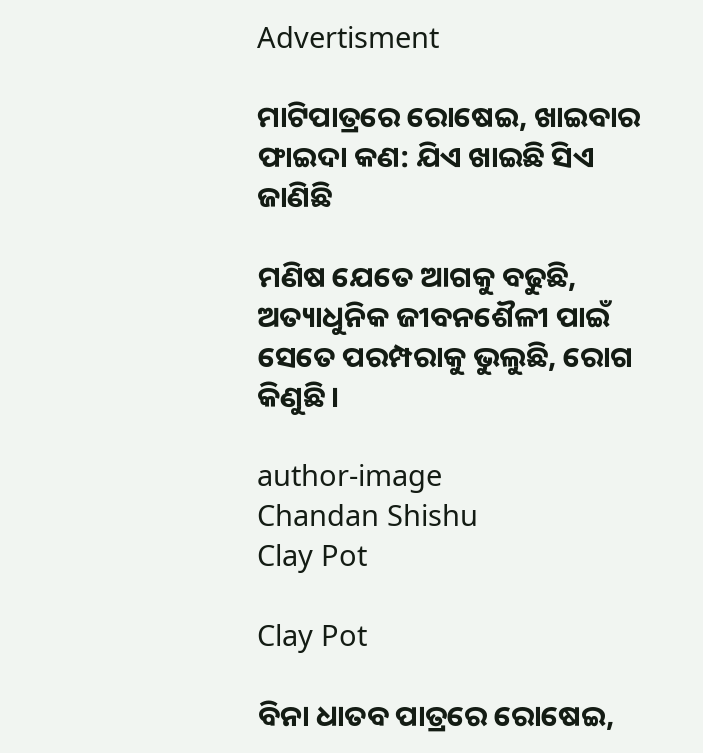Advertisment

ମାଟିପାତ୍ରରେ ରୋଷେଇ, ଖାଇବାର ଫାଇଦା କଣ: ଯିଏ ଖାଇଛି ସିଏ ଜାଣିଛି

ମଣିଷ ଯେତେ ଆଗକୁ ବଢୁଛି, ଅତ୍ୟାଧୁନିକ ଜୀବନଶୈଳୀ ପାଇଁ ସେତେ ପରମ୍ପରାକୁ ଭୁଲୁଛି, ରୋଗ କିଣୁଛି।

author-image
Chandan Shishu
Clay Pot

Clay Pot

ବିନା ଧାତବ ପାତ୍ରରେ ରୋଷେଇ,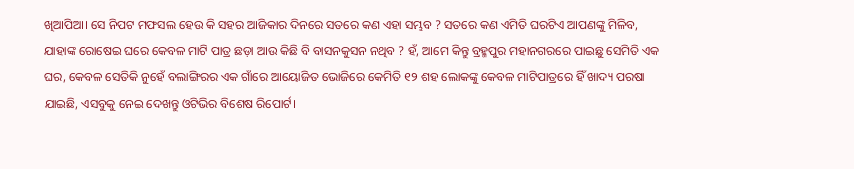ଖିଆପିଆ। ସେ ନିପଟ ମଫସଲ ହେଉ କି ସହର ଆଜିକାର ଦିନରେ ସତରେ କଣ ଏହା ସମ୍ଭବ ? ସତରେ କଣ ଏମିତି ଘରଟିଏ ଆପଣଙ୍କୁ ମିଳିବ, ଯାହାଙ୍କ ରୋଷେଇ ଘରେ କେବଳ ମାଟି ପାତ୍ର ଛଡ଼ା ଆଉ କିଛି ବି ବାସନକୁସନ ନଥିବ ? ହଁ, ଆମେ କିନ୍ତୁ ବ୍ରହ୍ମପୁର ମହାନଗରରେ ପାଇଛୁ ସେମିତି ଏକ ଘର, କେବଳ ସେତିକି ନୁହେଁ ବଲାଙ୍ଗିରର ଏକ ଗାଁରେ ଆୟୋଜିତ ଭୋଜିରେ କେମିତି ୧୨ ଶହ ଲୋକଙ୍କୁ କେବଳ ମାଟିପାତ୍ରରେ ହିଁ ଖାଦ୍ୟ ପରଷା ଯାଇଛି, ଏସବୁକୁ ନେଇ ଦେଖନ୍ତୁ ଓଟିଭିର ବିଶେଷ ରିପୋର୍ଟ।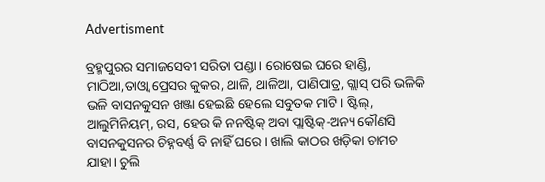Advertisment

ବ୍ରହ୍ମପୁରର ସମାଜସେବୀ ସରିତା ପଣ୍ଡା। ରୋଷେଇ ଘରେ ହାଣ୍ଡି, ମାଠିଆ,ତାଓ୍ୱା ପ୍ରେସର କୁକର, ଥାଳି, ଥାଳିଆ, ପାଣିପାତ୍ର, ଗ୍ଲାସ୍ ପରି ଭଳିକି ଭଳି ବାସନକୁସନ ଖଞ୍ଜା ହେଇଛି ହେଲେ ସବୁତକ ମାଟି। ଷ୍ଟିଲ୍, ଆଲୁମିନିୟମ୍, ରସ, ହେଉ କି ନନଷ୍ଟିକ୍‌ ଅବା ପ୍ଲାଷ୍ଟିକ୍-ଅନ୍ୟ କୌଣସି ବାସନକୁସନର ଚିହ୍ନବର୍ଣ୍ଣ ବି ନାହିଁ ଘରେ। ଖାଲି କାଠର ଖଡ଼ିକା ଚାମଚ ଯାହା। ଚୁଲି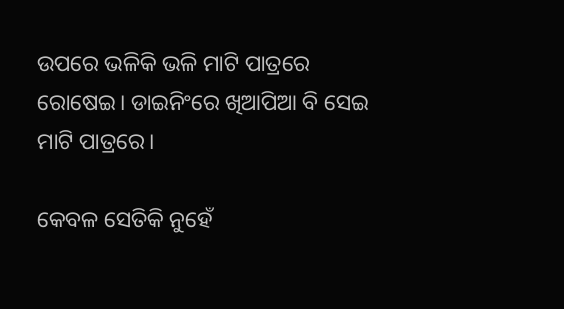ଉପରେ ଭଳିକି ଭଳି ମାଟି ପାତ୍ରରେ ରୋଷେଇ। ଡାଇନିଂରେ ଖିଆପିଆ ବି ସେଇ ମାଟି ପାତ୍ରରେ।

କେବଳ ସେତିକି ନୁହେଁ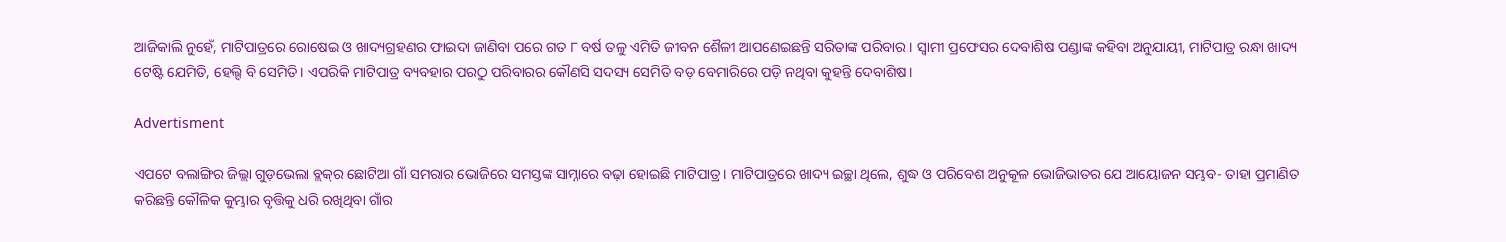ଆଜିକାଲି ନୁହେଁ, ମାଟିପାତ୍ରରେ ରୋଷେଇ ଓ ଖାଦ୍ୟଗ୍ରହଣର ଫାଇଦା ଜାଣିବା ପରେ ଗତ ୮ ବର୍ଷ ତଳୁ ଏମିତି ଜୀବନ ଶୈଳୀ ଆପଣେଇଛନ୍ତି ସରିତାଙ୍କ ପରିବାର। ସ୍ବାମୀ ପ୍ରଫେସର ଦେବାଶିଷ ପଣ୍ଡାଙ୍କ କହିବା ଅନୁଯାୟୀ, ମାଟିପାତ୍ର ରନ୍ଧା ଖାଦ୍ୟ ଟେଷ୍ଟି ଯେମିତି, ହେଲ୍ଦି ବି ସେମିତି। ଏପରିକି ମାଟିପାତ୍ର ବ୍ୟବହାର ପରଠୁ ପରିବାରର କୌଣସି ସଦସ୍ୟ ସେମିତି ବଡ଼ ବେମାରିରେ ପଡ଼ି ନଥିବା କୁହନ୍ତି ଦେବାଶିଷ।

Advertisment

ଏପଟେ ବଲାଙ୍ଗିର ଜିଲ୍ଲା ଗୁଡ଼ଭେଲା ବ୍ଲକ୍‌ର ଛୋଟିଆ ଗାଁ ସମରାର ଭୋଜିରେ ସମସ୍ତଙ୍କ ସାମ୍ନାରେ ବଢ଼ା ହୋଇଛି ମାଟିପାତ୍ର। ମାଟିପାତ୍ରରେ ଖାଦ୍ୟ ଇଚ୍ଛା ଥିଲେ, ଶୁଦ୍ଧ ଓ ପରିବେଶ ଅନୁକୂଳ ଭୋଜିଭାତର ଯେ ଆୟୋଜନ ସମ୍ଭବ- ତାହା ପ୍ରମାଣିତ କରିଛନ୍ତି କୌଳିକ କୁମ୍ଭାର ବୃତ୍ତିକୁ ଧରି ରଖିଥିବା ଗାଁର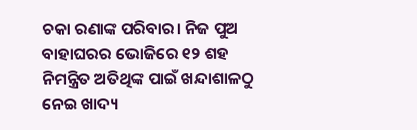ଚକା ରଣାଙ୍କ ପରିବାର। ନିଜ ପୁଅ ବାହାଘରର ଭୋଜିରେ ୧୨ ଶହ ନିମନ୍ତ୍ରିତ ଅତିଥିଙ୍କ ପାଇଁ ଖନ୍ଦାଶାଳଠୁ ନେଇ ଖାଦ୍ୟ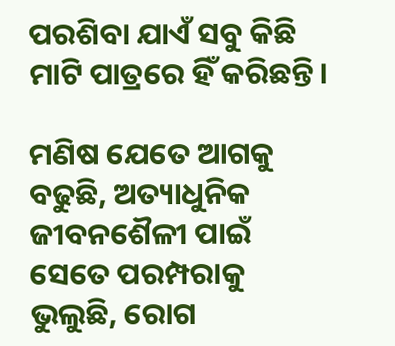ପରଶିବା ଯାଏଁ ସବୁ କିଛି ମାଟି ପାତ୍ରରେ ହିଁ କରିଛନ୍ତି।

ମଣିଷ ଯେତେ ଆଗକୁ ବଢୁଛି, ଅତ୍ୟାଧୁନିକ ଜୀବନଶୈଳୀ ପାଇଁ ସେତେ ପରମ୍ପରାକୁ ଭୁଲୁଛି, ରୋଗ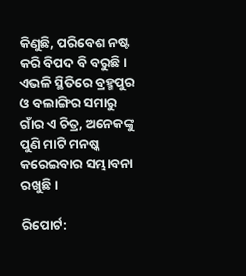କିଣୁଛି, ପରିବେଶ ନଷ୍ଟ କରି ବିପଦ ବି ବରୁଛି। ଏଭଳି ସ୍ଥିତିରେ ବ୍ରହ୍ମପୁର ଓ ବଲାଙ୍ଗିର ସମାରୁ ଗାଁର ଏ ଚିତ୍ର, ଅନେକଙ୍କୁ ପୁଣି ମାଟି ମନଷ୍କ କରେଇବାର ସମ୍ଭାବନା ରଖୁଛି।

ରିପୋର୍ଟ: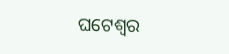ଘଟେଶ୍ୱର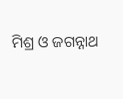ମିଶ୍ର ଓ ଜଗନ୍ନାଥ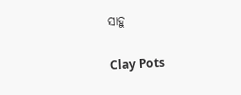ସାହୁ

Clay Pots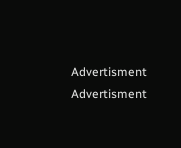Advertisment
Advertisment